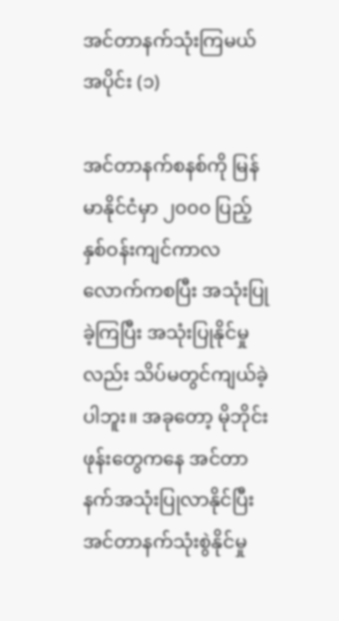အင်တာနက်သုံးကြမယ် အပိုင်း (၁)

အင်တာနက်စနစ်ကို မြန်မာနိုင်ငံမှာ ၂၀၀၀ ပြည့်နှစ်ဝန်းကျင်ကာလလောက်ကစပြီး အသုံးပြုခဲ့ကြပြီး အသုံးပြုနိုင်မှုလည်း သိပ်မတွင်ကျယ်ခဲ့ပါဘူး။ အခုတော့ မိုဘိုင်းဖုန်းတွေကနေ အင်တာနက်အသုံးပြုလာနိုင်ပြီး အင်တာနက်သုံးစွဲနိုင်မှု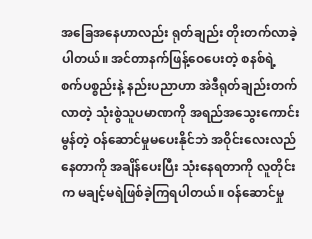အခြေအနေဟာလည်း ရုတ်ချည်း တိုးတက်လာခဲ့ပါတယ်။ အင်တာနက်ဖြန့်ဝေပေးတဲ့ စနစ်ရဲ့ စက်ပစ္စည်းနဲ့ နည်းပညာဟာ အဲဒီရုတ်ချည်းတက်လာတဲ့ သုံးစွဲသူပမာဏကို အရည်အသွေးကောင်းမွန်တဲ့ ဝန်ဆောင်မှုမပေးနိုင်ဘဲ အဝိုင်းလေးလည်နေတာကို အချိန်ပေးပြီး သုံးနေရတာကို လူတိုင်းက မချင့်မရဲဖြစ်ခဲ့ကြရပါတယ်။ ၀န်ဆောင်မှု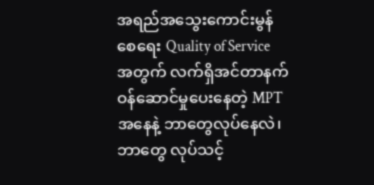အရည်အသွေးကောင်းမွန်စေရေး Quality of Service အတွက် လက်ရှိအင်တာနက်ဝန်ဆောင်မှုပေးနေတဲ့ MPT အနေနဲ့ ဘာတွေလုပ်နေလဲ၊ ဘာတွေ လုပ်သင့်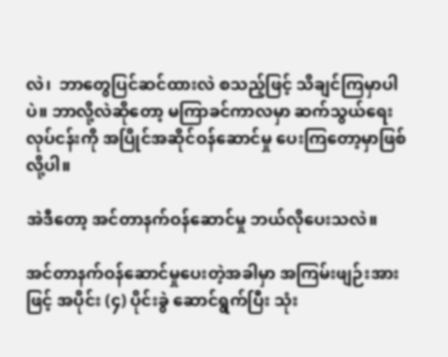လဲ၊  ဘာတွေပြင်ဆင်ထားလဲ စသည့်ဖြင့် သိချင်ကြမှာပါပဲ။ ဘာလို့လဲဆိုတော့ မကြာခင်ကာလမှာ ဆက်သွယ်ရေးလုပ်ငန်းကို အပြိုင်အဆိုင်ဝန်ဆောင်မှု ပေးကြတော့မှာဖြစ်လို့ပါ။

အဲဒီတော့ အင်တာနက်ဝန်ဆောင်မှု ဘယ်လိုပေးသလဲ။

အင်တာနက်ဝန်ဆောင်မှုပေးတဲ့အခါမှာ အကြမ်းဖျဉ်းအားဖြင့် အပိုင်း (၄) ပိုင်းခွဲ ဆောင်ရွက်ပြီး သုံး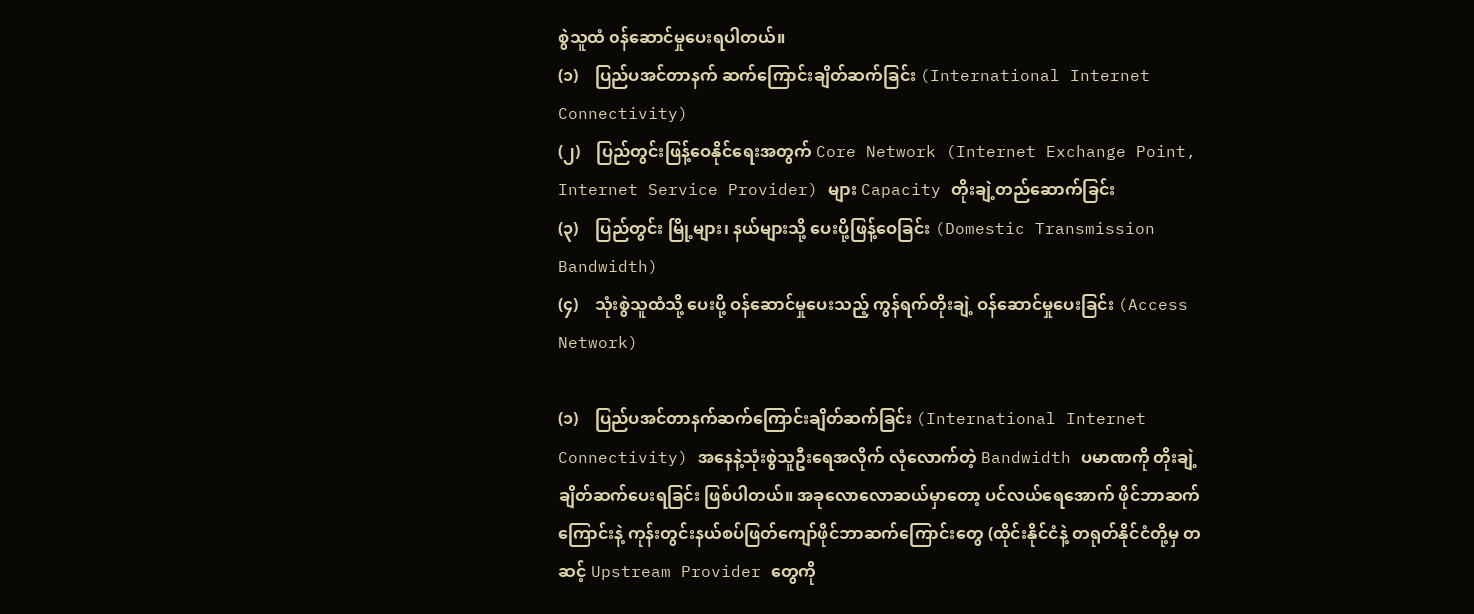စွဲသူထံ ၀န်ဆောင်မှုပေးရပါတယ်။
(၁)    ပြည်ပအင်တာနက် ဆက်ကြောင်းချိတ်ဆက်ခြင်း (International Internet Connectivity)
(၂)    ပြည်တွင်းဖြန့်ဝေနိုင်ရေးအတွက် Core Network (Internet Exchange Point, Internet Service Provider) များ Capacity တိုးချဲ့တည်ဆောက်ခြင်း
(၃)    ပြည်တွင်း မြို့များ၊ နယ်များသို့ ပေးပို့ဖြန့်ဝေခြင်း (Domestic Transmission Bandwidth)
(၄)    သုံးစွဲသူထံသို့ ပေးပို့ ဝန်ဆောင်မှုပေးသည့် ကွန်ရက်တိုးချဲ့ ဝန်ဆောင်မှုပေးခြင်း (Access Network)

(၁)    ပြည်ပအင်တာနက်ဆက်ကြောင်းချိတ်ဆက်ခြင်း (International Internet Connectivity) အနေနဲ့သုံးစွဲသူဦးရေအလိုက် လုံလောက်တဲ့ Bandwidth ပမာဏကို တိုးချဲ့ ချိတ်ဆက်ပေးရခြင်း ဖြစ်ပါတယ်။ အခုလောလောဆယ်မှာတော့ ပင်လယ်ရေအောက် ဖိုင်ဘာဆက်ကြောင်းနဲ့ ကုန်းတွင်းနယ်စပ်ဖြတ်ကျော်ဖိုင်ဘာဆက်ကြောင်းတွေ (ထိုင်းနိုင်ငံနဲ့ တရုတ်နိုင်ငံတို့မှ တဆင့် Upstream Provider တွေကို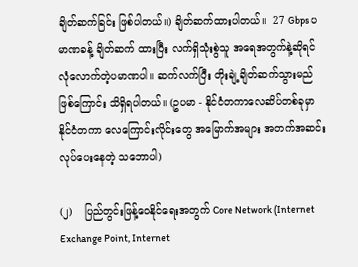ချိတ်ဆက်ခြင်း ဖြစ်ပါတယ်။) ချိတ်ဆက်ထားပါတယ်။  27 Gbps ပမာဏခန့် ချိတ်ဆက် ထားပြီး လက်ရှိသုံးစွဲသူ အရေအတွက်နဲ့ဆိုရင် လုံလောက်တဲ့ပမာဏပါ။ ဆက်လက်ပြီး တိုးချဲ့ချိတ်ဆက်သွားမည် ဖြစ်ကြောင်း သိရှိရပါတယ်။ (ဥပမာ - နိုင်ငံတကာလေဆိပ်တစ်ခုမှာ နိုင်ငံတကာ လေကြောင်းလိုင်းတွေ အမြောက်အများ အတက်အဆင်း လုပ်ပေးနေတဲ့ သဘောပါ)

(၂)    ပြည်တွင်းဖြန့်ဝေနိုင်ရေးအတွက် Core Network (Internet Exchange Point, Internet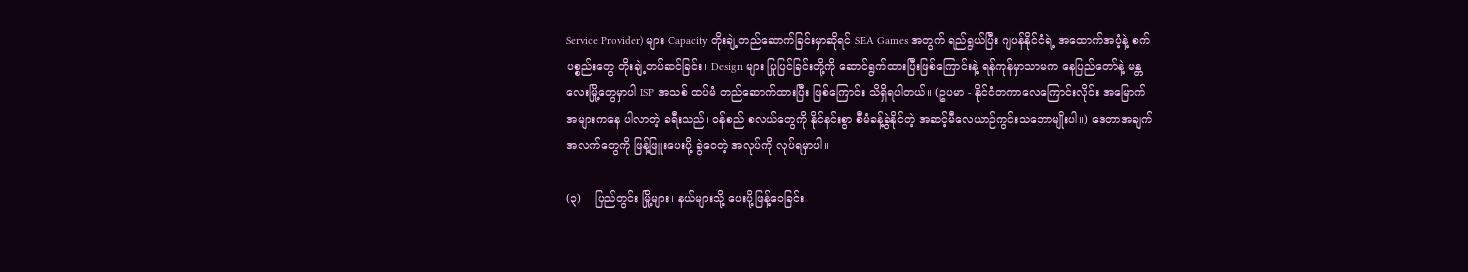Service Provider) များ Capacity တိုးချဲ့တည်ဆောက်ခြင်းမှာဆိုရင် SEA Games အတွက် ရည်ရွယ်ပြီး ဂျပန်နိုင်ငံရဲ့ အထောက်အပံ့နဲ့ စက်ပစ္စည်းတွေ တိုးချဲ့တပ်ဆင်ခြင်း၊ Design များ ပြုပြင်ခြင်းတို့ကို ဆောင်ရွက်ထားပြီးဖြစ်ကြောင်းနဲ့ ရန်ကုန်မှာသာမက နေပြည်တော်နဲ့ မန္တလေးမြို့တွေမှာပါ ISP အသစ် ထပ်မံ တည်ဆောက်ထားပြီး ဖြစ်ကြောင်း သိရှိရပါတယ်။ (ဥပမာ - နိုင်ငံတကာလေကြောင်းလိုင်း အမြောက်အများကနေ ပါလာတဲ့ ခရီးသည်၊ ဝန်စည် စလယ်တွေကို နိုင်နင်းစွာ စီမံခန့်ခွဲနိုင်တဲ့ အဆင့်မီလေယာဉ်ကွင်းသဘောမျိုးပါ။) ဒေတာအချက်အလက်တွေကို ဖြန့်ဖြူးပေးပို့ ခွဲဝေတဲ့ အလုပ်ကို လုပ်ရမှာပါ။

(၃)    ပြည်တွင်း မြို့များ၊ နယ်များသို့ ပေးပို့ဖြန့်ဝေခြင်း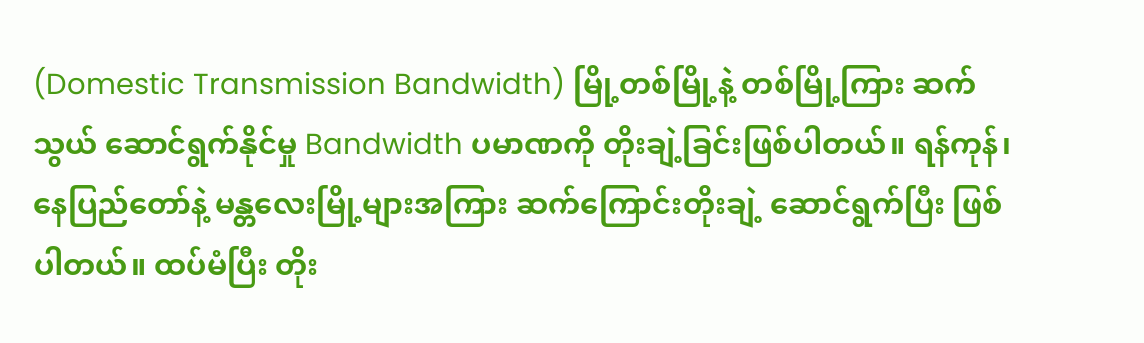(Domestic Transmission Bandwidth) မြို့တစ်မြို့နဲ့ တစ်မြို့ကြား ဆက်သွယ် ဆောင်ရွက်နိုင်မှု Bandwidth ပမာဏကို တိုးချဲ့ခြင်းဖြစ်ပါတယ်။ ရန်ကုန်၊ နေပြည်တော်နဲ့ မန္တလေးမြို့များအကြား ဆက်ကြောင်းတိုးချဲ့ ဆောင်ရွက်ပြီး ဖြစ်ပါတယ်။ ထပ်မံပြီး တိုး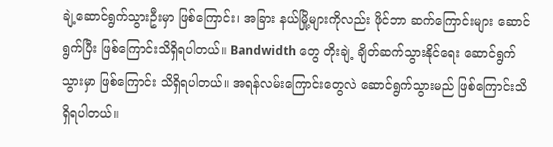ချဲ့ဆောင်ရွက်သွားဦးမှာ ဖြစ်ကြောင်း၊ အခြား နယ်မြို့များကိုလည်း ဖိုင်ဘာ ဆက်ကြောင်းများ ဆောင်ရွက်ပြီး ဖြစ်ကြောင်းသိရှိရပါတယ်။ Bandwidth တွေ တိုးချဲ့ ချိတ်ဆက်သွားနိုင်ရေး ဆောင်ရွက်သွားမှာ ဖြစ်ကြောင်း သိရှိရပါတယ်။ အရန်လမ်းကြောင်းတွေလဲ ဆောင်ရွက်သွားမည် ဖြစ်ကြောင်းသိရှိရပါတယ်။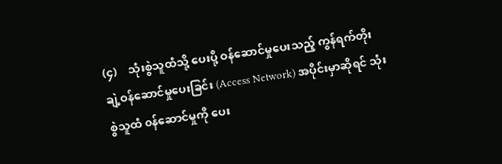(၄)    သုံးစွဲသူထံသို့ ပေးပို့ ဝန်ဆောင်မှုပေးသည့် ကွန်ရက်တိုးချဲ့ဝန်ဆောင်မှုပေးခြင်း (Access Network) အပိုင်းမှာဆိုရင် သုံးစွဲသူထံ ၀န်ဆောင်မှုကို ပေး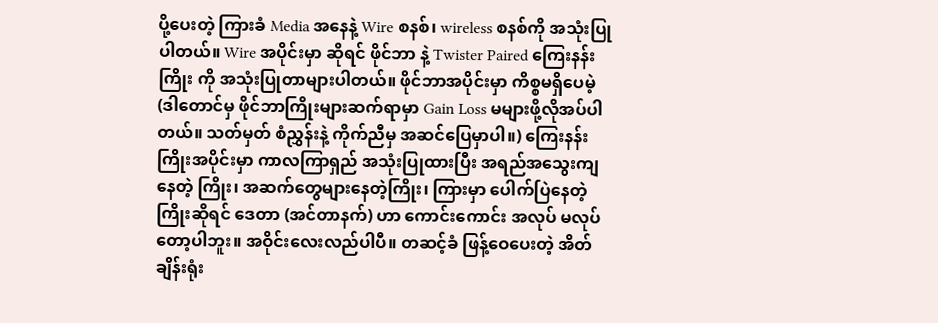ပို့ပေးတဲ့ ကြားခံ Media အနေနဲ့ Wire စနစ်၊ wireless စနစ်ကို အသုံးပြုပါတယ်။ Wire အပိုင်းမှာ ဆိုရင် ဖိုင်ဘာ နဲ့ Twister Paired ကြေးနန်းကြိုး ကို အသုံးပြုတာများပါတယ်။ ဖိုင်ဘာအပိုင်းမှာ ကိစ္စမရှိပေမဲ့ (ဒါတောင်မှ ဖိုင်ဘာကြိုးများဆက်ရာမှာ Gain Loss မများဖို့လိုအပ်ပါတယ်။ သတ်မှတ် စံညွှန်းနဲ့ ကိုက်ညီမှ အဆင်ပြေမှာပါ။) ကြေးနန်းကြိုးအပိုင်းမှာ ကာလကြာရှည် အသုံးပြုထားပြီး အရည်အသွေးကျနေတဲ့ ကြိုး၊ အဆက်တွေများနေတဲ့ကြိုး၊ ကြားမှာ ပေါက်ပြဲနေတဲ့ကြိုးဆိုရင် ဒေတာ (အင်တာနက်) ဟာ ကောင်းကောင်း အလုပ် မလုပ်တော့ပါဘူး။ အဝိုင်းလေးလည်ပါပီ။ တဆင့်ခံ ဖြန့်ဝေပေးတဲ့ အိတ်ချိန်းရုံး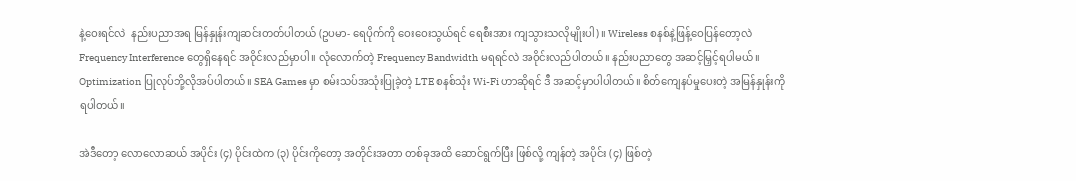နဲ့ဝေးရင်လဲ  နည်းပညာအရ မြန်နှုန်းကျဆင်းတတ်ပါတယ် (ဥပမာ- ရေပိုက်ကို ဝေးဝေးသွယ်ရင် ရေစီးအား ကျသွားသလိုမျိုးပါ)။ Wireless စနစ်နဲ့ဖြန့်ဝေပြန်တော့လဲ Frequency Interference တွေရှိနေရင် အဝိုင်းလည်မှာပါ။ လုံလောက်တဲ့ Frequency Bandwidth မရရင်လဲ အဝိုင်းလည်ပါတယ်။ နည်းပညာတွေ အဆင့်မြှင့်ရပါမယ်။ Optimization ပြုလုပ်ဘို့လိုအပ်ပါတယ်။ SEA Games မှာ စမ်းသပ်အသုံးပြုခဲ့တဲ့ LTE စနစ်သုံး Wi-Fi ဟာဆိုရင် ဒီ အဆင့်မှာပါပါတယ်။ စိတ်ကျေနပ်မှုပေးတဲ့ အမြန်နှုန်းကို ရပါတယ်။

အဲဒီတော့ လောလောဆယ် အပိုင်း (၄) ပိုင်းထဲက (၃) ပိုင်းကိုတော့ အတိုင်းအတာ တစ်ခုအထိ ဆောင်ရွက်ပြီး ဖြစ်လို့ ကျန်တဲ့ အပိုင်း (၄) ဖြစ်တဲ့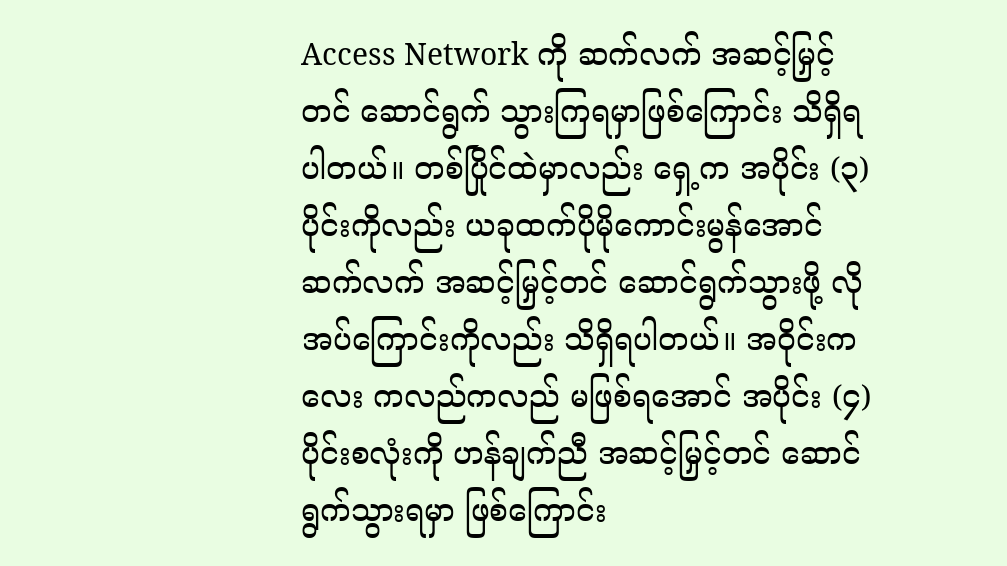Access Network ကို ဆက်လက် အဆင့်မြှင့်တင် ဆောင်ရွက် သွားကြရမှာဖြစ်ကြောင်း သိရှိရပါတယ်။ တစ်ပြိုင်ထဲမှာလည်း ရှေ့က အပိုင်း (၃) ပိုင်းကိုလည်း ယခုထက်ပိုမိုကောင်းမွန်အောင် ဆက်လက် အဆင့်မြှင့်တင် ဆောင်ရွက်သွားဖို့ လိုအပ်ကြောင်းကိုလည်း သိရှိရပါတယ်။ အဝိုင်းကလေး ကလည်ကလည် မဖြစ်ရအောင် အပိုင်း (၄) ပိုင်းစလုံးကို ဟန်ချက်ညီ အဆင့်မြှင့်တင် ဆောင်ရွက်သွားရမှာ ဖြစ်ကြောင်း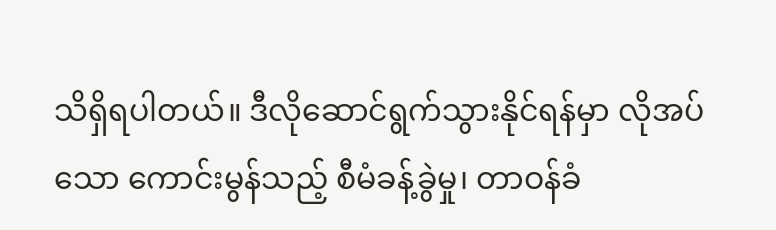သိရှိရပါတယ်။ ဒီလိုဆောင်ရွက်သွားနိုင်ရန်မှာ လိုအပ်သော ကောင်းမွန်သည့် စီမံခန့်ခွဲမှု၊ တာဝန်ခံ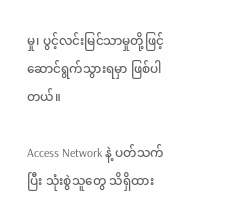မှု၊ ပွင့်လင်းမြင်သာမှုတို့ဖြင့် ဆောင်ရွက်သွားရမှာ ဖြစ်ပါတယ်။

Access Network နဲ့ ပတ်သက်ပြီး သုံးစွဲသူတွေ သိရှိထား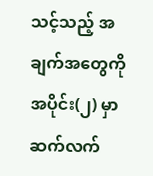သင့်သည့် အချက်အတွေကို အပိုင်း(၂) မှာ ဆက်လက်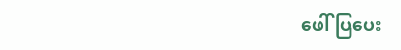ဖေါ်ပြပေး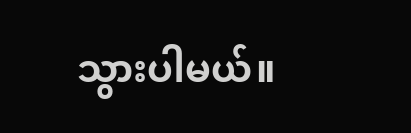သွားပါမယ်။